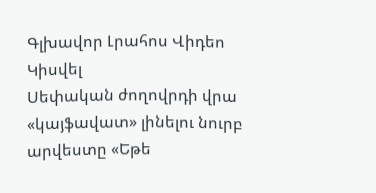Գլխավոր Լրահոս Վիդեո Կիսվել
Սեփական ժողովրդի վրա «կայֆավատ» լինելու նուրբ արվեստը «Եթե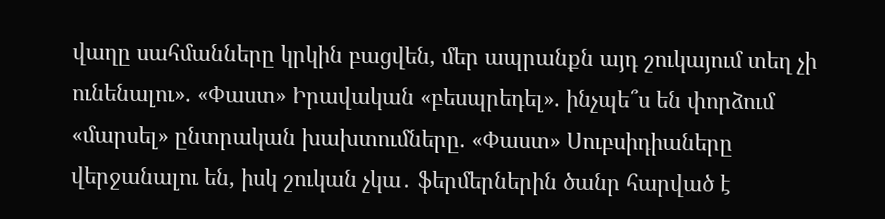վաղը սահմանները կրկին բացվեն, մեր ապրանքն այդ շուկայում տեղ չի ունենալու». «Փաստ» Իրավական «բեսպրեդել». ինչպե՞ս են փորձում «մարսել» ընտրական խախտումները. «Փաստ» Սուբսիդիաները վերջանալու են, իսկ շուկան չկա․ ֆերմերներին ծանր հարված է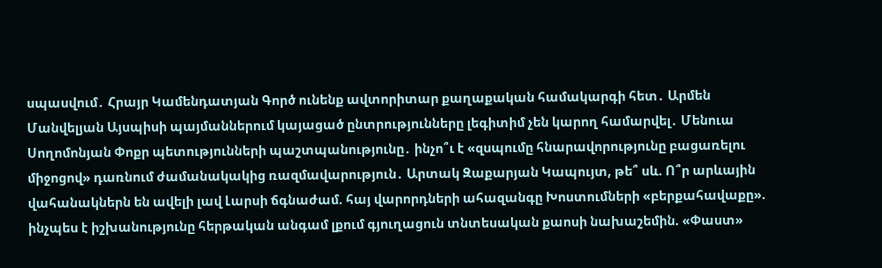սպասվում․ Հրայր Կամենդատյան Գործ ունենք ավտորիտար քաղաքական համակարգի հետ․ Արմեն Մանվելյան Այսպիսի պայմաններում կայացած ընտրությունները լեգիտիմ չեն կարող համարվել․ Մենուա Սողոմոնյան Փոքր պետությունների պաշտպանությունը․ ինչո՞ւ է «զսպումը հնարավորությունը բացառելու միջոցով» դառնում ժամանակակից ռազմավարություն․ Արտակ Զաքարյան Կապույտ, թե՞ սև. Ո՞ր արևային վահանակներն են ավելի լավ Լարսի ճգնաժամ. հայ վարորդների ահազանգը Խոստումների «բերքահավաքը». ինչպես է իշխանությունը հերթական անգամ լքում գյուղացուն տնտեսական քաոսի նախաշեմին. «Փաստ»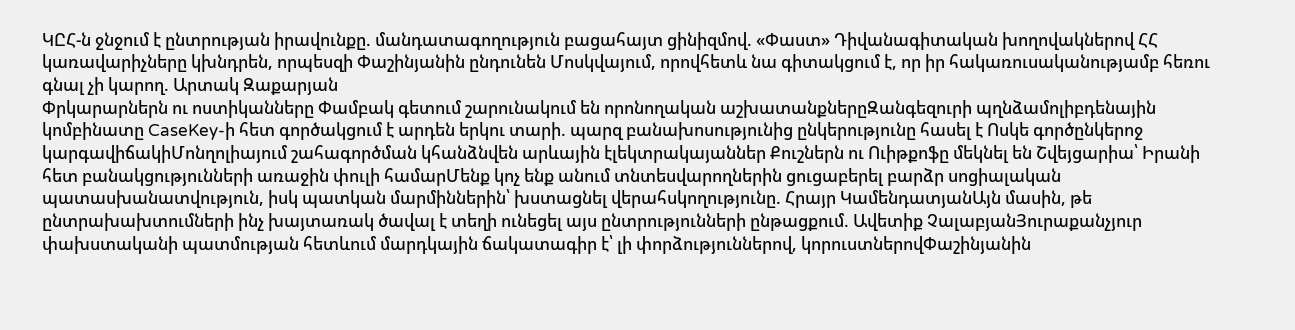ԿԸՀ-ն ջնջում է ընտրության իրավունքը. մանդատագողություն բացահայտ ցինիզմով. «Փաստ» Դիվանագիտական խողովակներով ՀՀ կառավարիչները կխնդրեն, որպեսզի Փաշինյանին ընդունեն Մոսկվայում, որովհետև նա գիտակցում է, որ իր հակառուսականությամբ հեռու գնալ չի կարող. Արտակ Զաքարյան
Փրկարարներն ու ոստիկանները Փամբակ գետում շարունակում են որոնողական աշխատանքներըԶանգեզուրի պղնձամոլիբդենային կոմբինատը CaseKey-ի հետ գործակցում է արդեն երկու տարի. պարզ բանախոսությունից ընկերությունը հասել է Ոսկե գործընկերոջ կարգավիճակիՄոնղոլիայում շահագործման կհանձնվեն արևային էլեկտրակայաններ Քուշներն ու Ուիթքոֆը մեկնել են Շվեյցարիա՝ Իրանի հետ բանակցությունների առաջին փուլի համարՄենք կոչ ենք անում տնտեսվարողներին ցուցաբերել բարձր սոցիալական պատասխանատվություն, իսկ պատկան մարմիններին՝ խստացնել վերահսկողությունը. Հրայր ԿամենդատյանԱյն մասին, թե ընտրախախտումների ինչ խայտառակ ծավալ է տեղի ունեցել այս ընտրությունների ընթացքում. Ավետիք ՉալաբյանՅուրաքանչյուր փախստականի պատմության հետևում մարդկային ճակատագիր է՝ լի փորձություններով, կորուստներովՓաշինյանին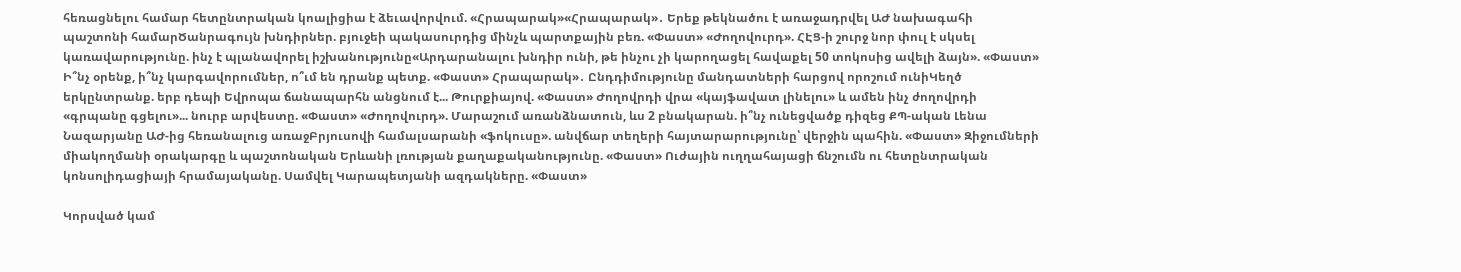հեռացնելու համար հետընտրական կոալիցիա է ձեւավորվում. «Հրապարակ»«Հրապարակ»․ Երեք թեկնածու է առաջադրվել ԱԺ նախագահի պաշտոնի համարԾանրագույն խնդիրներ. բյուջեի պակասուրդից մինչև պարտքային բեռ. «Փաստ» «Ժողովուրդ». ՀԷՑ-ի շուրջ նոր փուլ է սկսել կառավարությունը. ինչ է պլանավորել իշխանությունը«Արդարանալու խնդիր ունի, թե ինչու չի կարողացել հավաքել 50 տոկոսից ավելի ձայն». «Փաստ» Ի՞նչ օրենք, ի՞նչ կարգավորումներ, ո՞ւմ են դրանք պետք. «Փաստ» Հրապարակ»․ Ընդդիմությունը մանդատների հարցով որոշում ունիԿեղծ երկընտրանք. երբ դեպի Եվրոպա ճանապարհն անցնում է... Թուրքիայով. «Փաստ» Ժողովրդի վրա «կայֆավատ լինելու» և ամեն ինչ ժողովրդի «գրպանը գցելու»... նուրբ արվեստը. «Փաստ» «Ժողովուրդ». Մարաշում առանձնատուն, ևս 2 բնակարան. ի՞նչ ունեցվածք դիզեց ՔՊ-ական Լենա Նազարյանը ԱԺ-ից հեռանալուց առաջԲրյուսովի համալսարանի «ֆոկուսը». անվճար տեղերի հայտարարությունը՝ վերջին պահին. «Փաստ» Զիջումների միակողմանի օրակարգը և պաշտոնական Երևանի լռության քաղաքականությունը. «Փաստ» Ուժային ուղղահայացի ճնշումն ու հետընտրական կոնսոլիդացիայի հրամայականը. Սամվել Կարապետյանի ազդակները. «Փաստ»

Կորսված կամ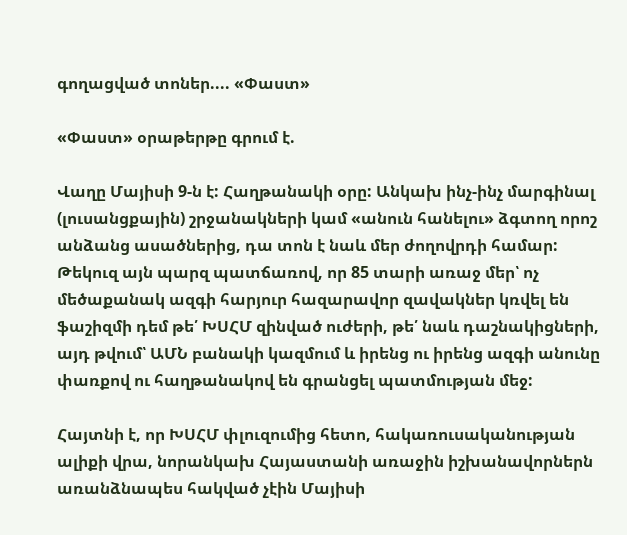գողացված տոներ.... «Փաստ»

«Փաստ» օրաթերթը գրում է.

Վաղը Մայիսի 9-ն է: Հաղթանակի օրը: Անկախ ինչ-ինչ մարգինալ (լուսանցքային) շրջանակների կամ «անուն հանելու» ձգտող որոշ անձանց ասածներից, դա տոն է նաև մեր ժողովրդի համար: Թեկուզ այն պարզ պատճառով, որ 85 տարի առաջ մեր՝ ոչ մեծաքանակ ազգի հարյուր հազարավոր զավակներ կռվել են ֆաշիզմի դեմ թե՛ ԽՍՀՄ զինված ուժերի, թե՛ նաև դաշնակիցների, այդ թվում՝ ԱՄՆ բանակի կազմում և իրենց ու իրենց ազգի անունը փառքով ու հաղթանակով են գրանցել պատմության մեջ:

Հայտնի է, որ ԽՍՀՄ փլուզումից հետո, հակառուսականության ալիքի վրա, նորանկախ Հայաստանի առաջին իշխանավորներն առանձնապես հակված չէին Մայիսի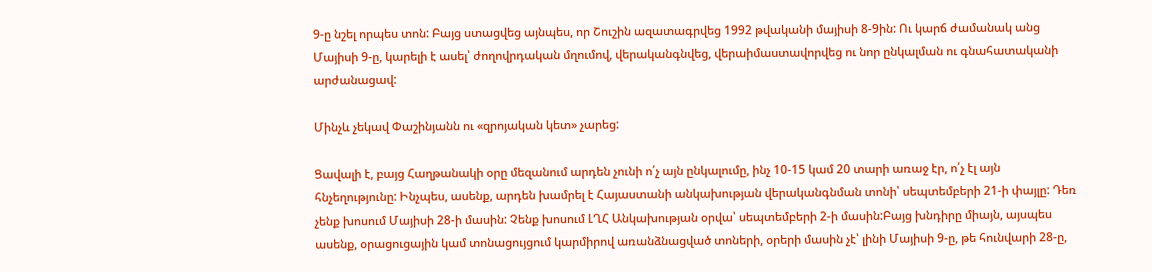9-ը նշել որպես տոն: Բայց ստացվեց այնպես, որ Շուշին ազատագրվեց 1992 թվականի մայիսի 8-9ին: Ու կարճ ժամանակ անց Մայիսի 9-ը, կարելի է ասել՝ ժողովրդական մղումով, վերականգնվեց, վերաիմաստավորվեց ու նոր ընկալման ու գնահատականի արժանացավ:

Մինչև չեկավ Փաշինյանն ու «զրոյական կետ» չարեց:

Ցավալի է, բայց Հաղթանակի օրը մեզանում արդեն չունի ո՛չ այն ընկալումը, ինչ 10-15 կամ 20 տարի առաջ էր, ո՛չ էլ այն հնչեղությունը: Ինչպես, ասենք, արդեն խամրել է Հայաստանի անկախության վերականգնման տոնի՝ սեպտեմբերի 21-ի փայլը: Դեռ չենք խոսում Մայիսի 28-ի մասին: Չենք խոսում ԼՂՀ Անկախության օրվա՝ սեպտեմբերի 2-ի մասին:Բայց խնդիրը միայն, այսպես ասենք, օրացուցային կամ տոնացույցում կարմիրով առանձնացված տոների, օրերի մասին չէ՝ լինի Մայիսի 9-ը, թե հունվարի 28-ը,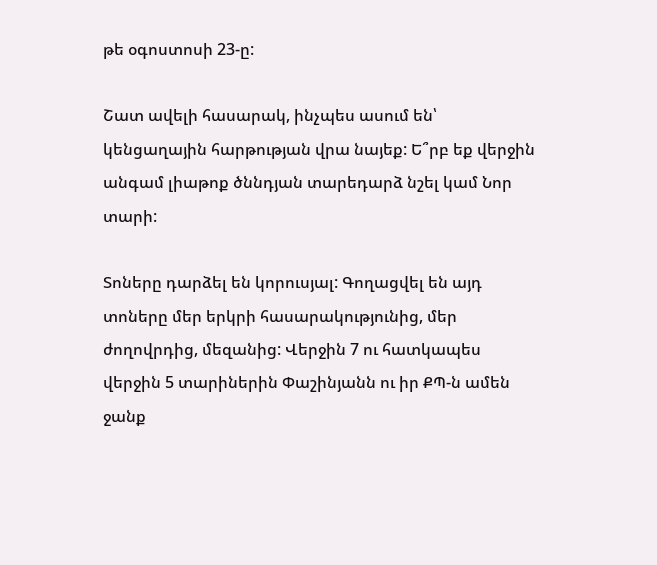թե օգոստոսի 23-ը:

Շատ ավելի հասարակ, ինչպես ասում են՝ կենցաղային հարթության վրա նայեք: Ե՞րբ եք վերջին անգամ լիաթոք ծննդյան տարեդարձ նշել կամ Նոր տարի:

Տոները դարձել են կորուսյալ: Գողացվել են այդ տոները մեր երկրի հասարակությունից, մեր ժողովրդից, մեզանից: Վերջին 7 ու հատկապես վերջին 5 տարիներին Փաշինյանն ու իր ՔՊ-ն ամեն ջանք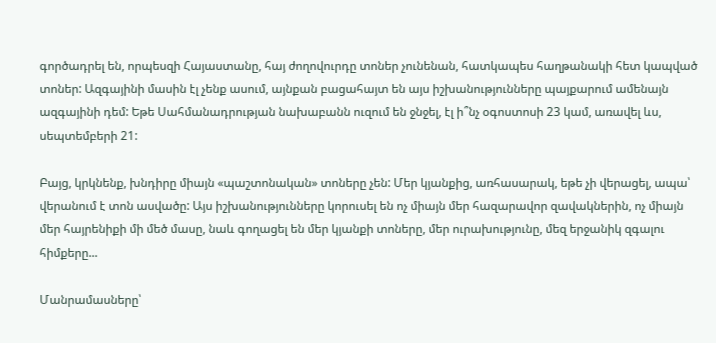գործադրել են, որպեսզի Հայաստանը, հայ ժողովուրդը տոներ չունենան, հատկապես հաղթանակի հետ կապված տոներ: Ազգայինի մասին էլ չենք ասում, այնքան բացահայտ են այս իշխանությունները պայքարում ամենայն ազգայինի դեմ: Եթե Սահմանադրության նախաբանն ուզում են ջնջել, էլ ի՞նչ օգոստոսի 23 կամ, առավել ևս, սեպտեմբերի 21:

Բայց, կրկնենք, խնդիրը միայն «պաշտոնական» տոները չեն: Մեր կյանքից, առհասարակ, եթե չի վերացել, ապա՝ վերանում է տոն ասվածը: Այս իշխանությունները կորուսել են ոչ միայն մեր հազարավոր զավակներին, ոչ միայն մեր հայրենիքի մի մեծ մասը, նաև գողացել են մեր կյանքի տոները, մեր ուրախությունը, մեզ երջանիկ զգալու հիմքերը...

Մանրամասները՝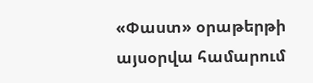«Փաստ» օրաթերթի այսօրվա համարում